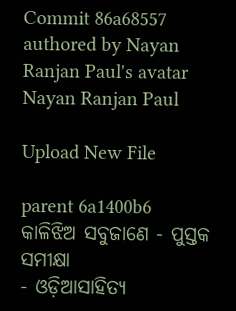Commit 86a68557 authored by Nayan Ranjan Paul's avatar Nayan Ranjan Paul

Upload New File

parent 6a1400b6
କାଳିଝିଅ ସବୁଜାଣେ - ପୁସ୍ତକ ସମୀକ୍ଷା
- ଓଡ଼ିଆସାହିତ୍ୟ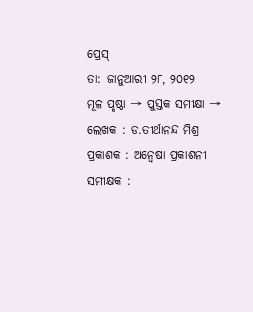ପ୍ରେସ୍‌
ତା: ଜାନୁଆରୀ ୨୮, ୨୦୧୨
ମୂଳ ପୃଷ୍ଠା → ପୁସ୍ତକ ସମୀକ୍ଷା →
ଲେଖକ : ଡ.ତୀର୍ଥାନନ୍ଦ ମିଶ୍ର
ପ୍ରକାଶକ : ଅନ୍ବେଷା ପ୍ରକାଶନୀ
ସମୀକ୍ଷକ :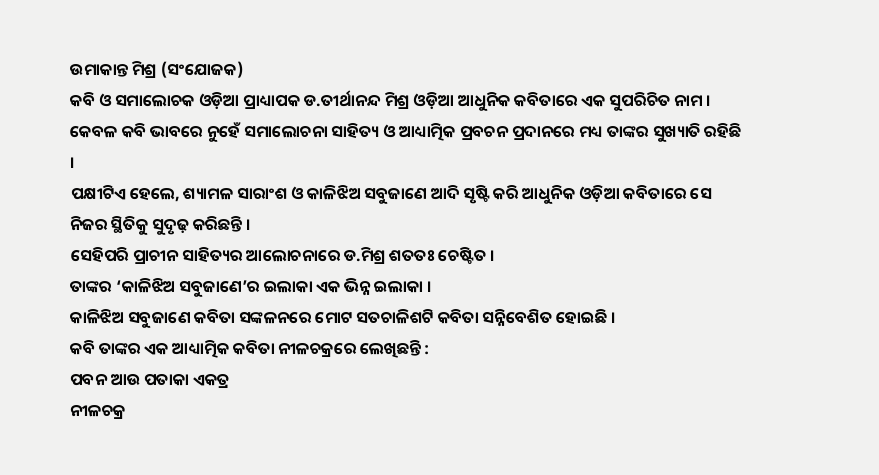ଉମାକାନ୍ତ ମିଶ୍ର (ସଂଯୋଜକ)
କବି ଓ ସମାଲୋଚକ ଓଡ଼ିଆ ପ୍ରାଧ୍ୟାପକ ଡ.ତୀର୍ଥାନନ୍ଦ ମିଶ୍ର ଓଡ଼ିଆ ଆଧୁନିକ କବିତାରେ ଏକ ସୁପରିଚିତ ନାମ ।
କେବଳ କବି ଭାବରେ ନୁହେଁ ସମାଲୋଚନା ସାହିତ୍ୟ ଓ ଆଧ୍ୟାତ୍ମିକ ପ୍ରବଚନ ପ୍ରଦାନରେ ମଧ୍ୟ ତାଙ୍କର ସୁଖ୍ୟାତି ରହିଛି ।
ପକ୍ଷୀଟିଏ ହେଲେ, ଶ୍ୟାମଳ ସାରାଂଶ ଓ କାଳିଝିଅ ସବୁଜାଣେ ଆଦି ସୃଷ୍ଟି କରି ଆଧୁନିକ ଓଡ଼ିଆ କବିତାରେ ସେ ନିଜର ସ୍ଥିତିକୁ ସୁଦୃଢ଼ କରିଛନ୍ତି ।
ସେହିପରି ପ୍ରାଚୀନ ସାହିତ୍ୟର ଆଲୋଚନାରେ ଡ.ମିଶ୍ର ଶତତଃ ଚେଷ୍ଟିତ ।
ତାଙ୍କର ‘କାଳିଝିଅ ସବୁଜାଣେ’ର ଇଲାକା ଏକ ଭିନ୍ନ ଇଲାକା ।
କାଳିଝିଅ ସବୁଜାଣେ କବିତା ସଙ୍କଳନରେ ମୋଟ ସତଚାଳିଶଟି କବିତା ସନ୍ନିବେଶିତ ହୋଇଛି ।
କବି ତାଙ୍କର ଏକ ଆଧ୍ୟାତ୍ମିକ କବିତା ନୀଳଚକ୍ରରେ ଲେଖିଛନ୍ତି :
ପବନ ଆଉ ପତାକା ଏକତ୍ର
ନୀଳଚକ୍ର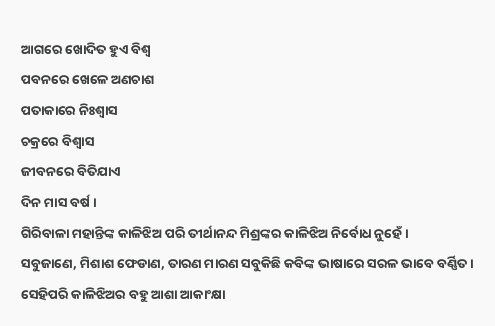ଆଗରେ ଖୋଦିତ ହୁଏ ବିଶ୍ବ
ପବନରେ ଖେଳେ ଅଣଚାଶ
ପତାକାରେ ନିଃଶ୍ବାସ
ଚକ୍ରରେ ବିଶ୍ବାସ
ଜୀବନରେ ବିତିଯାଏ
ଦିନ ମାସ ବର୍ଷ ।
ଗିରିବାଳା ମହାନ୍ତିଙ୍କ କାଳିଝିଅ ପରି ତୀର୍ଥାନନ୍ଦ ମିଶ୍ରଙ୍କର କାଳିଝିଅ ନିର୍ବୋଧ ନୁହେଁ ।
ସବୁଜାଣେ, ମିଶାଶ ଫେଡାଣ, ତାରଣ ମାରଣ ସବୁକିଛି କବିଙ୍କ ଭାଷାରେ ସରଳ ଭାବେ ବର୍ଣ୍ଣିତ ।
ସେହିପରି କାଳିଝିଅର ବହୁ ଆଶା ଆକାଂକ୍ଷା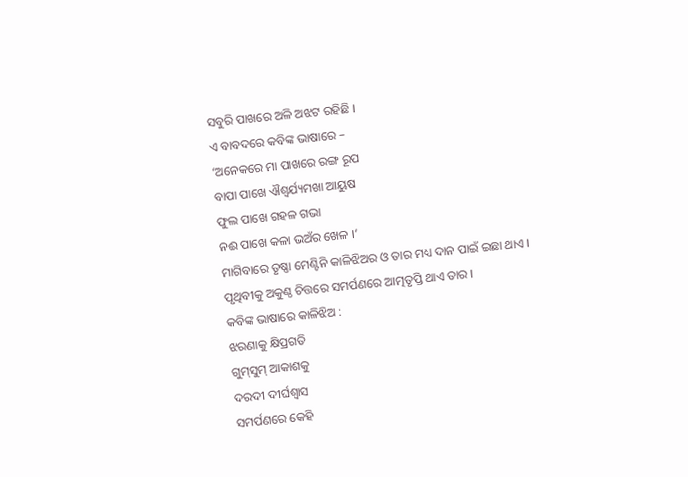ସବୁରି ପାଖରେ ଅଳି ଅଝଟ ରହିଛି ।
ଏ ବାବଦରେ କବିଙ୍କ ଭାଷାରେ –
‘ଅନେକରେ ମା ପାଖରେ ରଙ୍ଗ ରୂପ
ବାପା ପାଖେ ଐଶ୍ବର୍ଯ୍ୟମଖା ଆୟୁଷ
ଫୁଲ ପାଖେ ଗହଳ ଗଭା
ନଈ ପାଖେ କଳା ଭଅଁର ଖେଳ ।’
ମାଗିବାରେ ତୃଷ୍ଣା ମେଣ୍ଟିନି କାଳିଝିଅର ଓ ତାର ମଧ୍ୟ ଦାନ ପାଇଁ ଇଛା ଥାଏ ।
ପୃଥିବୀକୁ ଅକୁଣ୍ଠ ଚିତ୍ତରେ ସମର୍ପଣରେ ଆତ୍ମତୃପ୍ତି ଥାଏ ତାର ।
କବିଙ୍କ ଭାଷାରେ କାଳିଝିଅ :
ଝରଣାକୁ କ୍ଷିପ୍ରଗତି
ଗୁମ୍‌ସୁମ୍‌ ଆକାଶକୁ
ଦରଦୀ ଦୀର୍ଘଶ୍ବାସ
ସମର୍ପଣରେ କେହି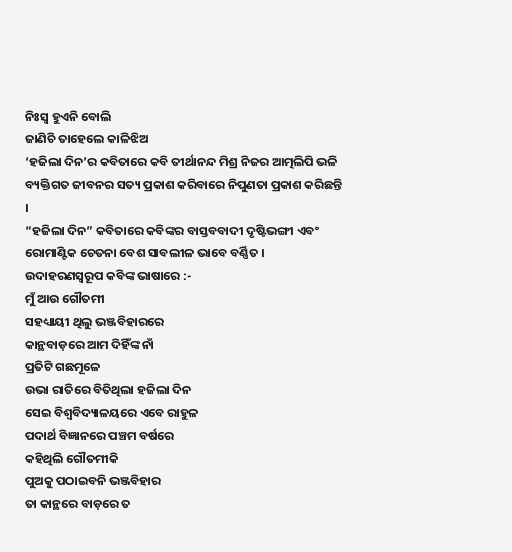ନିଃସ୍ବ ହୁଏନି ବୋଲି
ଜାଣିଚି ତାହେଲେ କାଳିଝିଅ
‘ହଜିଲା ଦିନ’ର କବିତାରେ କବି ତୀର୍ଥାନନ୍ଦ ମିଶ୍ର ନିଜର ଆତ୍ମଲିପି ଭଳି ବ୍ୟକ୍ତିଗତ ଜୀବନର ସତ୍ୟ ପ୍ରକାଶ କରିବାରେ ନିପୁଣତା ପ୍ରକାଶ କରିଛନ୍ତି ।
“ହଜିଲା ଦିନ” କବିତାରେ କବିଙ୍କର ବାସ୍ତବବାଦୀ ଦୃଷ୍ଟିଭଙ୍ଗୀ ଏବଂ ରୋମାଣ୍ଟିକ ଚେତନା ବେଶ ସାବଲୀଳ ଭାବେ ବର୍ଣ୍ଣିତ ।
ଉଦାହରଣସ୍ବରୂପ କବିଙ୍କ ଭାଷାରେ :-
ମୁଁ ଆଉ ଗୌତମୀ
ସହଧ୍ୟାୟୀ ଥିଲୁ ଭଞ୍ଜବିହାରରେ
କାନ୍ଥବାଡ଼ରେ ଆମ ଦିହିଁଙ୍କ ନାଁ
ପ୍ରତିଟି ଗଛମୂଳେ
ଉଭା ରାତିରେ ବିତିଥିଲା ହଜିଲା ଦିନ
ସେଇ ବିଶ୍ବବିଦ୍ୟାଳୟରେ ଏବେ ରାହୁଳ
ପଦାର୍ଥ ବିଜ୍ଞାନରେ ପଞ୍ଚମ ବର୍ଷରେ
କହିଥିଲି ଗୌତମୀକି
ପୁଅକୁ ପଠାଇବନି ଭଞ୍ଜବିହାର
ତା କାନ୍ଥରେ ବାଡ଼ରେ ତ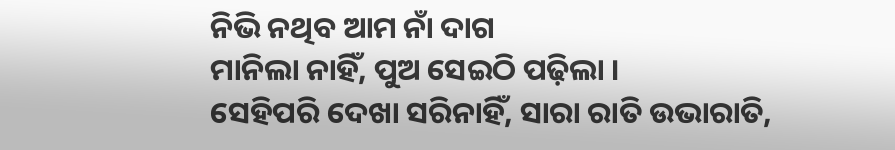ନିଭି ନଥିବ ଆମ ନାଁ ଦାଗ
ମାନିଲା ନାହିଁ, ପୁଅ ସେଇଠି ପଢ଼ିଲା ।
ସେହିପରି ଦେଖା ସରିନାହିଁ, ସାରା ରାତି ଉଭାରାତି,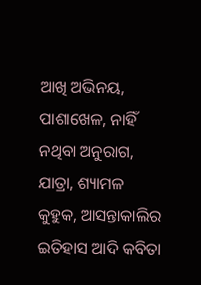ଆଖି ଅଭିନୟ, ପାଶାଖେଳ, ନାହିଁ ନଥିବା ଅନୁରାଗ, ଯାତ୍ରା, ଶ୍ୟାମଳ କୁହୁକ, ଆସନ୍ତାକାଲିର ଇତିହାସ ଆଦି କବିତା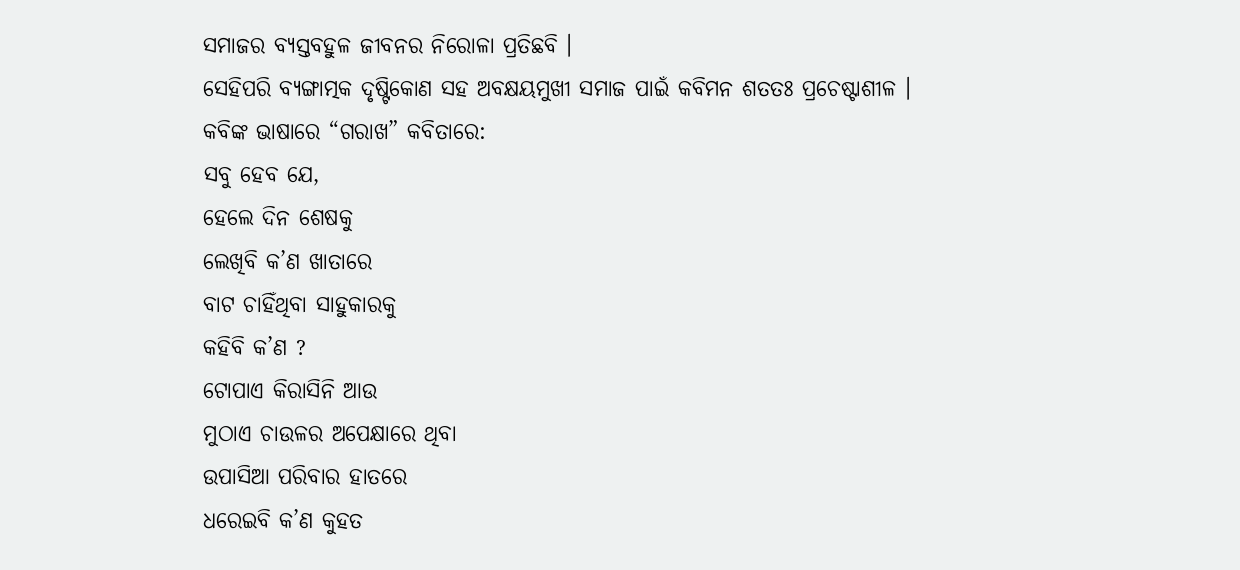ସମାଜର ବ୍ୟସ୍ତବହୁଳ ଜୀବନର ନିରୋଳା ପ୍ରତିଛବି ।
ସେହିପରି ବ୍ୟଙ୍ଗାତ୍ମକ ଦୃଷ୍ଟିକୋଣ ସହ ଅବକ୍ଷୟମୁଖୀ ସମାଜ ପାଇଁ କବିମନ ଶତତଃ ପ୍ରଚେଷ୍ଟାଶୀଳ ।
କବିଙ୍କ ଭାଷାରେ “ଗରାଖ” କବିତାରେ:
ସବୁ ହେବ ଯେ,
ହେଲେ ଦିନ ଶେଷକୁ
ଲେଖିବି କ’ଣ ଖାତାରେ
ବାଟ ଚାହିଁଥିବା ସାହୁକାରକୁ
କହିବି କ’ଣ ?
ଟୋପାଏ କିରାସିନି ଆଉ
ମୁଠାଏ ଚାଉଳର ଅପେକ୍ଷାରେ ଥିବା
ଉପାସିଆ ପରିବାର ହାତରେ
ଧରେଇବି କ’ଣ କୁହତ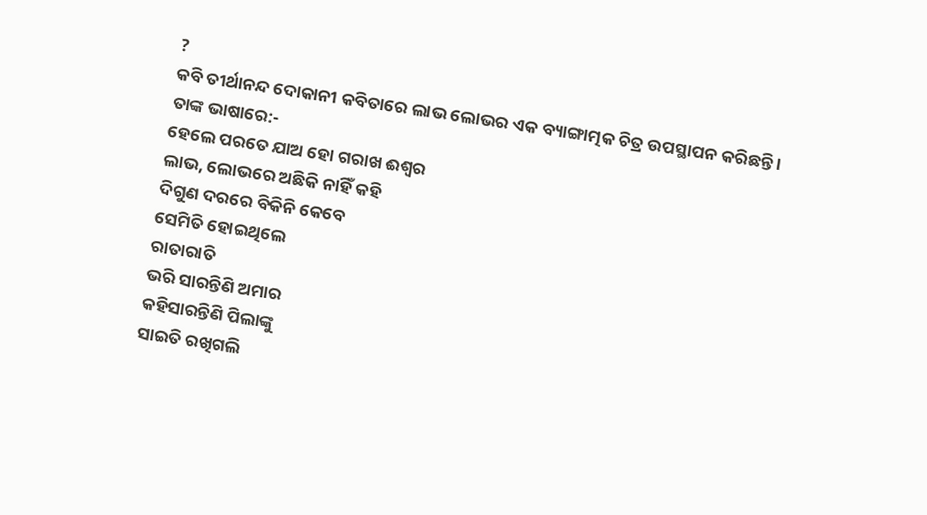?
କବି ତୀର୍ଥାନନ୍ଦ ଦୋକାନୀ କବିତାରେ ଲାଭ ଲୋଭର ଏକ ବ୍ୟାଙ୍ଗାତ୍ମକ ଚିତ୍ର ଉପସ୍ଥାପନ କରିଛନ୍ତି ।
ତାଙ୍କ ଭାଷାରେ:-
ହେଲେ ପରତେ ଯାଅ ହୋ ଗରାଖ ଈଶ୍ବର
ଲାଭ, ଲୋଭରେ ଅଛିକି ନାହିଁ କହି
ଦିଗୁଣ ଦରରେ ବିକିନି କେବେ
ସେମିତି ହୋଇଥିଲେ
ରାତାରାତି
ଭରି ସାରନ୍ତିଣି ଅମାର
କହିସାରନ୍ତିଣି ପିଲାଙ୍କୁ
ସାଇତି ରଖିଗଲି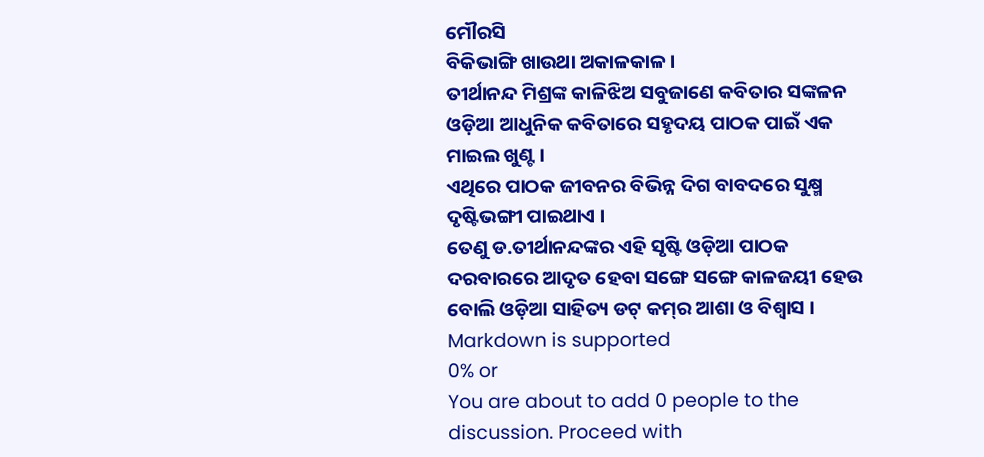ମୌରସି
ବିକିଭାଙ୍ଗି ଖାଉଥା ଅକାଳକାଳ ।
ତୀର୍ଥାନନ୍ଦ ମିଶ୍ରଙ୍କ କାଳିଝିଅ ସବୁଜାଣେ କବିତାର ସଙ୍କଳନ ଓଡ଼ିଆ ଆଧୁନିକ କବିତାରେ ସହୃଦୟ ପାଠକ ପାଇଁ ଏକ ମାଇଲ ଖୁଣ୍ଟ ।
ଏଥିରେ ପାଠକ ଜୀବନର ବିଭିନ୍ନ ଦିଗ ବାବଦରେ ସୁକ୍ଷ୍ମ ଦୃଷ୍ଟିଭଙ୍ଗୀ ପାଇଥାଏ ।
ତେଣୁ ଡ.ତୀର୍ଥାନନ୍ଦଙ୍କର ଏହି ସୃଷ୍ଟି ଓଡ଼ିଆ ପାଠକ ଦରବାରରେ ଆଦୃତ ହେବା ସଙ୍ଗେ ସଙ୍ଗେ କାଳଜୟୀ ହେଉ ବୋଲି ଓଡ଼ିଆ ସାହିତ୍ୟ ଡଟ୍‌ କମ୍‌ର ଆଶା ଓ ବିଶ୍ବାସ ।
Markdown is supported
0% or
You are about to add 0 people to the discussion. Proceed with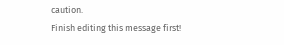caution.
Finish editing this message first!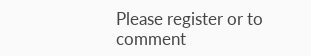Please register or to comment